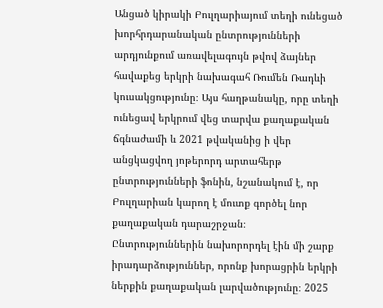Անցած կիրակի Բուլղարիայում տեղի ունեցած խորհրդարանական ընտրությունների արդյունքում առավելագույն թվով ձայներ հավաքեց երկրի նախագահ Ռումեն Ռադևի կուսակցությունը։ Այս հաղթանակը, որը տեղի ունեցավ երկրում վեց տարվա քաղաքական ճգնաժամի և 2021 թվականից ի վեր անցկացվող յոթերորդ արտահերթ ընտրությունների ֆոնին, նշանակում է, որ Բուլղարիան կարող է մուտք գործել նոր քաղաքական դարաշրջան։
Ընտրություններին նախորորդել էին մի շարք իրադարձություններ, որոնք խորացրին երկրի ներքին քաղաքական լարվածությունը։ 2025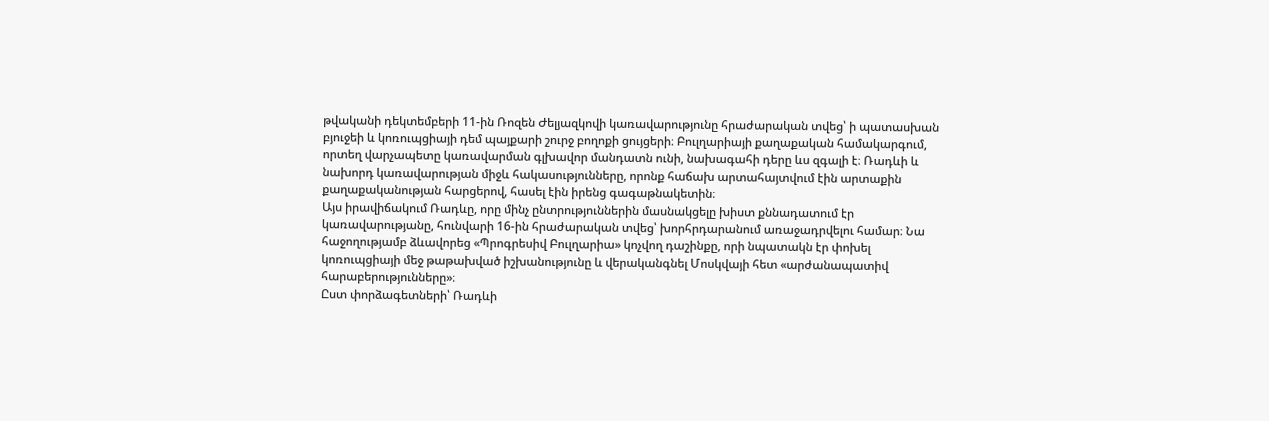թվականի դեկտեմբերի 11-ին Ռոզեն Ժելյազկովի կառավարությունը հրաժարական տվեց՝ ի պատասխան բյուջեի և կոռուպցիայի դեմ պայքարի շուրջ բողոքի ցույցերի։ Բուլղարիայի քաղաքական համակարգում, որտեղ վարչապետը կառավարման գլխավոր մանդատն ունի, նախագահի դերը ևս զգալի է։ Ռադևի և նախորդ կառավարության միջև հակասությունները, որոնք հաճախ արտահայտվում էին արտաքին քաղաքականության հարցերով, հասել էին իրենց գագաթնակետին։
Այս իրավիճակում Ռադևը, որը մինչ ընտրություններին մասնակցելը խիստ քննադատում էր կառավարությանը, հունվարի 16-ին հրաժարական տվեց՝ խորհրդարանում առաջադրվելու համար։ Նա հաջողությամբ ձևավորեց «Պրոգրեսիվ Բուլղարիա» կոչվող դաշինքը, որի նպատակն էր փոխել կոռուպցիայի մեջ թաթախված իշխանությունը և վերականգնել Մոսկվայի հետ «արժանապատիվ հարաբերությունները»։
Ըստ փորձագետների՝ Ռադևի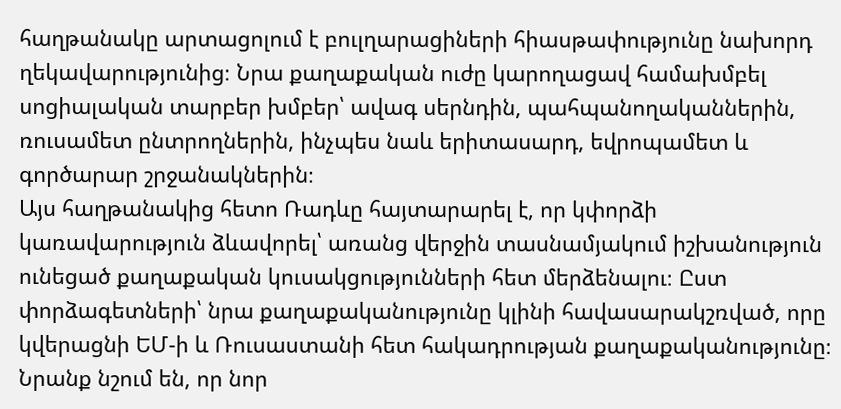հաղթանակը արտացոլում է բուլղարացիների հիասթափությունը նախորդ ղեկավարությունից։ Նրա քաղաքական ուժը կարողացավ համախմբել սոցիալական տարբեր խմբեր՝ ավագ սերնդին, պահպանողականներին, ռուսամետ ընտրողներին, ինչպես նաև երիտասարդ, եվրոպամետ և գործարար շրջանակներին։
Այս հաղթանակից հետո Ռադևը հայտարարել է, որ կփորձի կառավարություն ձևավորել՝ առանց վերջին տասնամյակում իշխանություն ունեցած քաղաքական կուսակցությունների հետ մերձենալու։ Ըստ փորձագետների՝ նրա քաղաքականությունը կլինի հավասարակշռված, որը կվերացնի ԵՄ-ի և Ռուսաստանի հետ հակադրության քաղաքականությունը։ Նրանք նշում են, որ նոր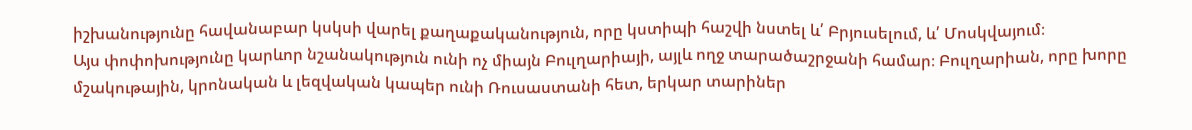իշխանությունը հավանաբար կսկսի վարել քաղաքականություն, որը կստիպի հաշվի նստել և՛ Բրյուսելում, և՛ Մոսկվայում։
Այս փոփոխությունը կարևոր նշանակություն ունի ոչ միայն Բուլղարիայի, այլև ողջ տարածաշրջանի համար։ Բուլղարիան, որը խորը մշակութային, կրոնական և լեզվական կապեր ունի Ռուսաստանի հետ, երկար տարիներ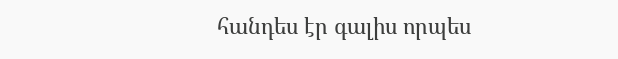հանդես էր գալիս որպես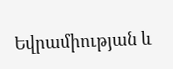Եվրամիության և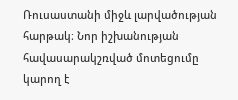Ռուսաստանի միջև լարվածության հարթակ։ Նոր իշխանության հավասարակշռված մոտեցումը կարող է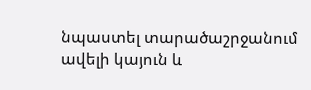նպաստել տարածաշրջանում ավելի կայուն և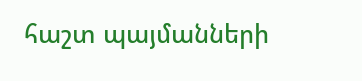հաշտ պայմանների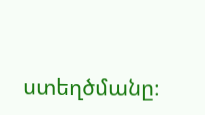ստեղծմանը։